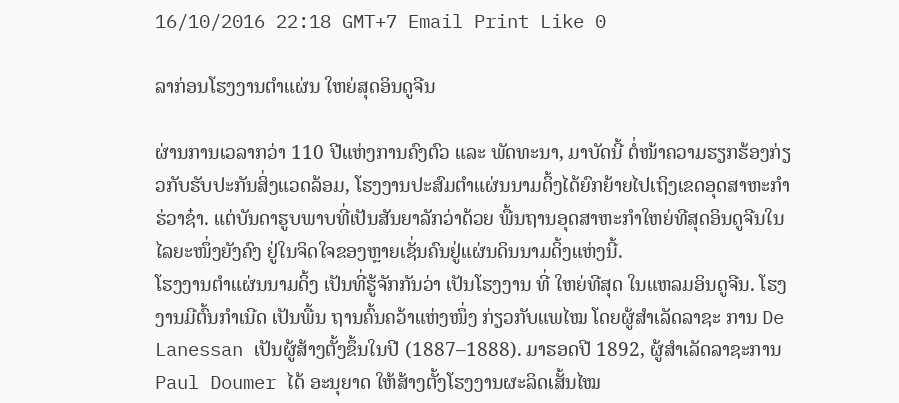16/10/2016 22:18 GMT+7 Email Print Like 0

ລາກ່ອນໂຮງງານຕຳແຜ່ນ ໃຫຍ່ສຸດອິນດູຈີນ

ຜ່ານການເວລາກວ່າ 110 ປີແຫ່ງການຄົງຕົວ ແລະ ພັດທະນາ, ມາບັດນີ້ ຕໍ່ໜ້າຄວາມຮຽກຮ້ອງກ່ຽວກັບຮັບປະກັນສິ່ງແວດລ້ອມ, ໂຮງງານປະສົມຕຳແຜ່ນນາມດິ້ງໄດ້ຍົກຍ້າຍໄປເຖິງເຂດອຸດສາຫະກຳ ຮ່ວາຊ໋າ. ແຕ່ບັນດາຮູບພາບທີ່ເປັນສັນຍາລັກວ່າດ້ວຍ ພື້ນຖານອຸດສາຫະກຳໃຫຍ່ທີສຸດອິນດູຈີນໃນໄລຍະໜຶ່ງຍັງຄົງ ຢູ່ໃນຈິດໃຈຂອງຫຼາຍເຊັ່ນຄົນຢູ່ແຜ່ນດິນນາມດິ້ງແຫ່ງນີ້.
ໂຮງງານຕຳແຜ່ນນາມດິ້ງ ເປັນທີ່ຮູ້ຈັກກັນວ່າ ເປັນໂຮງງານ ທີ່ ໃຫຍ່ທີສຸດ ໃນແຫລມອິນດູຈີນ. ໂຮງງານມີຕົ້ນກຳເນີດ ເປັນພື້ນ ຖານຄົ້ນຄວ້າແຫ່ງໜຶ່ງ ກ່ຽວກັບແພໄໝ ໂດຍຜູ້ສຳເລັດລາຊະ ການ De Lanessan ເປັນຜູ້ສ້າງຕັ້ງຂຶ້ນໃນປີ (1887–1888). ມາຮອດປີ 1892, ຜູ້ສຳເລັດລາຊະການ Paul Doumer ໄດ້ ອະນຸຍາດ ໃຫ້ສ້າງຕັ້ງໂຮງງານຜະລິດເສັ້ນໄໝ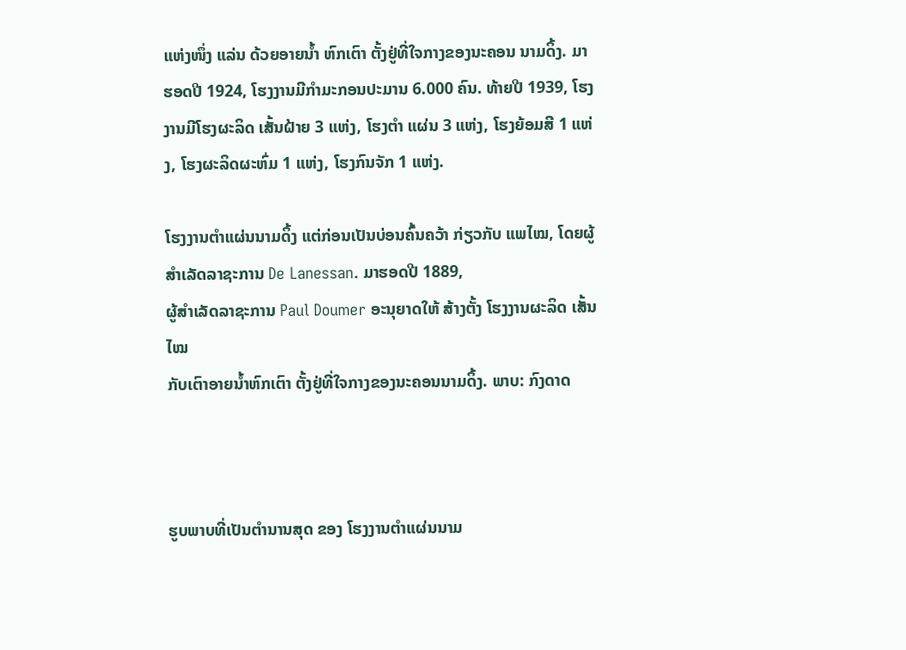ແຫ່ງໜຶ່ງ ແລ່ນ ດ້ວຍອາຍນ້ຳ ຫົກເຕົາ ຕັ້ງຢູ່ທີ່ໃຈກາງຂອງນະຄອນ ນາມດິ້ງ. ມາຮອດປີ 1924, ໂຮງງານມີກຳມະກອນປະມານ 6.000 ຄົນ. ທ້າຍປີ 1939, ໂຮງງານມີໂຮງຜະລິດ ເສັ້ນຝ້າຍ 3 ແຫ່ງ, ໂຮງຕຳ ແຜ່ນ 3 ແຫ່ງ, ໂຮງຍ້ອມສີ 1 ແຫ່ງ, ໂຮງຜະລິດຜະຫົ່ມ 1 ແຫ່ງ, ໂຮງກົນຈັກ 1 ແຫ່ງ.

ໂຮງງານຕຳແຜ່ນນາມດິ້ງ ແຕ່ກ່ອນເປັນບ່ອນຄົ້ນຄວ້າ ກ່ຽວກັບ ແພໄໝ, ໂດຍຜູ້ສຳເລັດລາຊະການ De Lanessan. ມາຮອດປີ 1889,
ຜູ້ສຳເລັດລາຊະການ Paul Doumer ອະນຸຍາດໃຫ້ ສ້າງຕັ້ງ ໂຮງງານຜະລິດ ເສັ້ນໄໝ
ກັບເຕົາອາຍນ້ຳຫົກເຕົາ ຕັ້ງຢູ່ທີ່ໃຈກາງຂອງນະຄອນນາມດິ້ງ. ພາບ: ກົງດາດ



ຮູບພາບທີ່ເປັນຕຳນານສຸດ ຂອງ ໂຮງງານຕຳແຜ່ນນາມ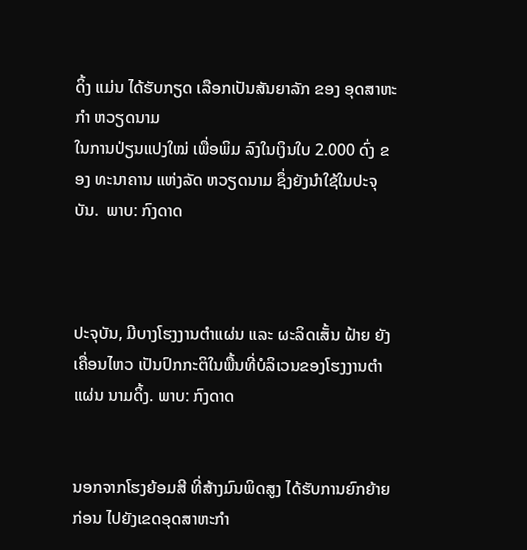ດິ້ງ ແມ່ນ ໄດ້ຮັບກຽດ ເລືອກເປັນສັນຍາລັກ ຂອງ ອຸດສາຫະກຳ ຫວຽດນາມ
ໃນການປ່ຽນແປງໃໝ່ ເພື່ອພິມ ລົງໃນເງິນໃບ 2.000 ດົ່ງ ຂອງ ທະນາຄານ ແຫ່ງລັດ ຫວຽດນາມ ຊຶ່ງຍັງນຳໃຊ້ໃນປະຈຸບັນ.  ພາບ: ກົງດາດ



ປະຈຸບັນ, ມີບາງໂຮງງານຕຳແຜ່ນ ແລະ ຜະລິດເສັ້ນ ຝ້າຍ ຍັງ ເຄື່ອນໄຫວ ເປັນປົກກະຕິໃນພື້ນທີ່ບໍລິເວນຂອງໂຮງງານຕຳແຜ່ນ ນາມດິ້ງ. ພາບ: ກົງດາດ


ນອກຈາກໂຮງຍ້ອມສີ ທີ່ສ້າງມົນພິດສູງ ໄດ້ຮັບການຍົກຍ້າຍ ກ່ອນ ໄປຍັງເຂດອຸດສາຫະກຳ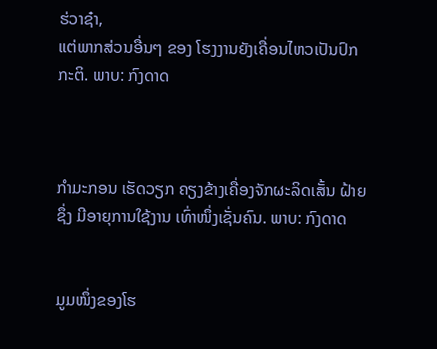ຮ່ວາຊ໋າ,
ແຕ່ພາກສ່ວນອື່ນໆ ຂອງ ໂຮງງານຍັງເຄື່ອນໄຫວເປັນປົກກະຕິ. ພາບ: ກົງດາດ



ກຳມະກອນ ເຮັດວຽກ ຄຽງຂ້າງເຄື່ອງຈັກຜະລິດເສັ້ນ ຝ້າຍ ຊຶ່ງ ມີອາຍຸການໃຊ້ງານ ເທົ່າໜຶ່ງເຊັ່ນຄົນ. ພາບ: ກົງດາດ


ມູມໜຶ່ງຂອງໂຮ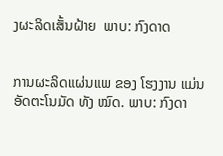ງຜະລິດເສັ້ນຝ້າຍ  ພາບ: ກົງດາດ


ການຜະລິດແຜ່ນແພ ຂອງ ໂຮງງານ ແມ່ນ ອັດຕະໂນມັດ ທັງ ໝົດ. ພາບ: ກົງດາ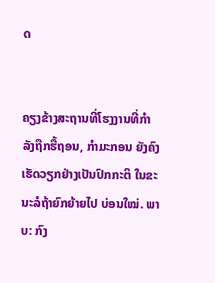ດ


ຄຽງຂ້າງສະຖານທີ່ໂຮງງານທີ່ກຳລັງຖືກຮື້ຖອນ, ກຳມະກອນ ຍັງຄົງເຮັດວຽກຢ່າງເປັນປົກກະຕິ ໃນຂະນະລໍຖ້າຍົກຍ້າຍໄປ ບ່ອນໃໝ່. ພາບ: ກົງ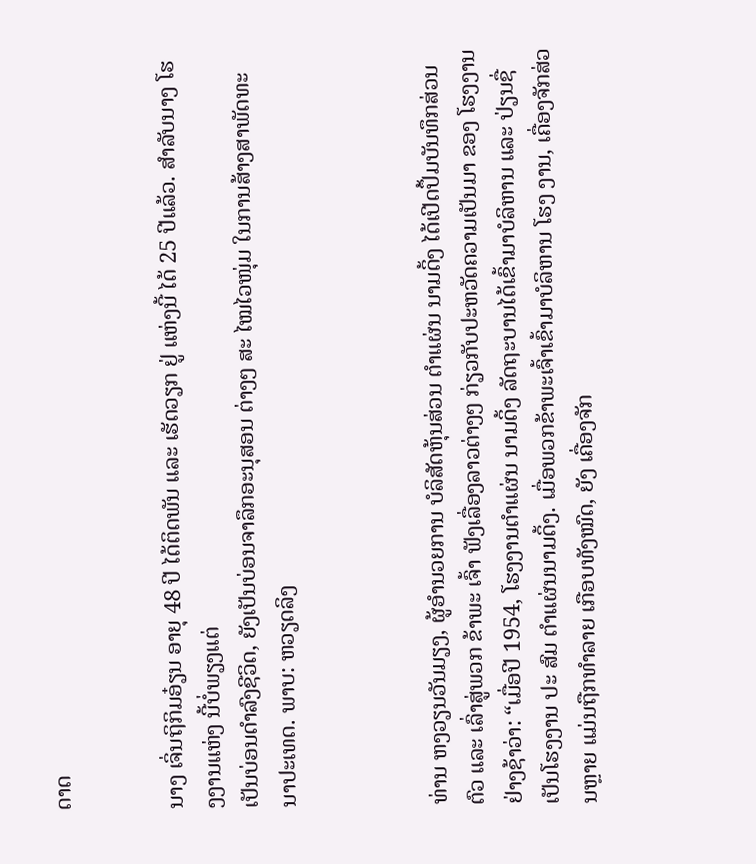ດາດ


ນາງ ເຈິ່ນຖິກິມອ໋ຽນ ອາຍຸ 48 ປີ ໄດ້ຕິດພັນ ແລະ ເຮັດວຽກ ຢູ່ ແຫ່ງນີ້ ໄດ້ 25 ປີແລ້ວ. ສຳລັບນາງ ໂຮງງານແຫ່ງ ນີ້ບໍ່ພຽງແຕ່
ເປັນບ່ອນດຳລົງຊີວິດ, ຍັງເປັນບ່ອນຈາລຶກອະນຸສອນ ຕ່າງໆ ສະ ໄໝໄວໜຸ່ມ ໃນການສ້າງສາພັດທະນາປະເທດ. ພາບ: ຫວຽດລິງ



ທ່ານ ຫງວຽນວັນມຽງ, ຜູ້ອຳນວຍການ ບໍລິສັດຫຸ້ນສ່ວນ ຕຳແຜ່ນ ນາມດິ້ງ ໄດ້ເປີດປຶ້ມບັນທຶກສ່ວນຕົວ ແລະ ເລົ່າສູ່ພວກ ຂ້າພະ ເຈົ້າ ຟັງເລື່ອງລາວຕ່າງໆ ກ່ຽວກັບປະຫວັດຄວາມເປັນມາ ຂອງ ໂຮງງານ ຢ່າງຊ້າວ່າ: “ເມື່ອປີ 1954, ໂຮງງານຕຳແຜ່ນ ນາມດິ້ງ ລັດຖະບານໄດ້ເຂົ້າມາບໍລິຫານ ແລະ ປ່ຽນຊື່ເປັນໂຮງງານ ປະ ສົມ ຕຳແຜ່ນນາມດິ້ງ. ເມື່ອພວກຂ້າພະເຈົ້າເຂົ້າມາບໍລິຫານ ໂຮງ ງານ, ເຄື່ອງຈັກສ່ວນຫຼາຍ ແມ່ນຖືກທຳລາຍ ເກືອບທັງໝົດ, ຍັງ ເຄື່ອງຈັກ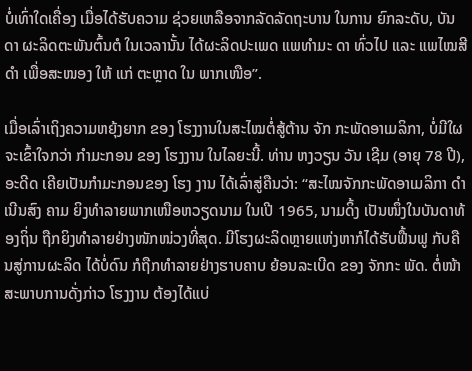ບໍ່ເທົ່າໃດເຄື່ອງ ເມື່ອໄດ້ຮັບຄວາມ ຊ່ວຍເຫລືອຈາກລັດລັດຖະບານ ໃນການ ຍົກລະດັບ, ບັນດາ ຜະລິດຕະພັນຕົ້ນຕໍ ໃນເວລານັ້ນ ໄດ້ຜະລິດປະເພດ ແພທຳມະ ດາ ທົ່ວໄປ ແລະ ແພໄໝສີດຳ ເພື່ອສະໜອງ ໃຫ້ ແກ່ ຕະຫຼາດ ໃນ ພາກເໜືອ”.

ເມື່ອເລົ່າເຖິງຄວາມຫຍຸ້ງຍາກ ຂອງ ໂຮງງານໃນສະໄໝຕໍ່ສູ້ຕ້ານ ຈັກ ກະພັດອາເມລິກາ, ບໍ່ມີໃຜ ຈະເຂົ້າໃຈກວ່າ ກຳມະກອນ ຂອງ ໂຮງງານ ໃນໄລຍະນີ້. ທ່ານ ຫງວຽນ ວັນ ເຊີມ (ອາຍຸ 78 ປີ), ອະດີດ ເຄີຍເປັນກຳມະກອນຂອງ ໂຮງ ງານ ໄດ້ເລົ່າສູ່ຄືນວ່າ: “ສະໄໝຈັກກະພັດອາເມລິກາ ດຳເນີນສົງ ຄາມ ຍິງທຳລາຍພາກເໜືອຫວຽດນາມ ໃນເປີ 1965, ນາມດິ້ງ ເປັນໜຶ່ງໃນບັນດາທ້ອງຖິ່ນ ຖືກຍິງທຳລາຍຢ່າງໜັກໜ່ວງທີ່ສຸດ. ມີໂຮງຜະລິດຫຼາຍແຫ່ງຫາກໍໄດ້ຮັບຟື້ນຟູ ກັບຄືນສູ່ການຜະລິດ ໄດ້ບໍ່ດົນ ກໍຖືກທຳລາຍຢ່າງຮາບຄາບ ຍ້ອນລະເບີດ ຂອງ ຈັກກະ ພັດ. ຕໍ່ໜ້າສະພາບການດັ່ງກ່າວ ໂຮງງານ ຕ້ອງໄດ້ແບ່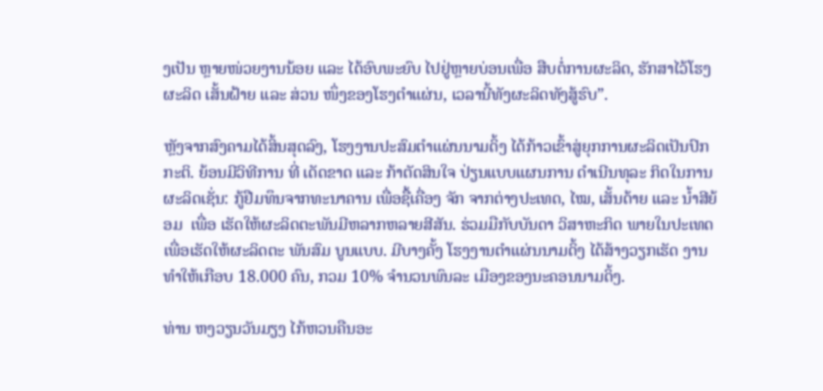ງເປັນ ຫຼາຍໜ່ວຍງານນ້ອຍ ແລະ ໄດ້ອົບພະຍົບ ໄປຢູ່ຫຼາຍບ່ອນເພື່ອ ສືບຕໍ່ການຜະລິດ, ຮັກສາໄວ້ໂຮງຜະລິດ ເສັ້ນຝ້າຍ ແລະ ສ່ວນ ໜຶ່ງຂອງໂຮງຕຳແຜ່ນ, ເວລານີ້ທັງຜະລິດທັງສູ້ຮົບ”.

ຫຼັງຈາກສົງຄາມໄດ້ສິ້ນສຸດລົງ, ໂຮງງານປະສົມຕຳແຜ່ນນາມດິ້ງ ໄດ້ກ້າວເຂົ້າສູ່ຍຸກການຜະລິດເປັນປົກກະຕິ. ຍ້ອນມີວິທີການ ທີ່ ເດັດຂາດ ແລະ ກ້າຕັດສິນໃຈ ປ່ຽນແບບແຜນການ ດຳເນີນທຸລະ ກິດໃນການຜະລິດເຊັ່ນ: ກູ້ຢືມທຶນຈາກທະນາຄານ ເພື່ອຊື້ເຄື່ອງ ຈັກ ຈາກຕ່າງປະເທດ, ໄໝ, ເສັ້ນດ້າຍ ແລະ ນ້ຳສີຍ້ອມ  ເພື່ອ ເຮັດໃຫ້ຜະລິດຕະພັນມີຫລາກຫລາຍສີສັນ. ຮ່ວມມືກັບບັນດາ ວິສາຫະກິດ ພາຍໃນປະເທດ ເພື່ອເຮັດໃຫ້ຜະລິດຕະ ພັນສົມ ບູນແບບ. ມີບາງຄັ້ງ ໂຮງງານຕຳແຜ່ນນາມດິ້ງ ໄດ້ສ້າງວຽກເຮັດ ງານທຳໃຫ້ເກືອບ 18.000 ຄົນ, ກວມ 10% ຈຳນວນພົນລະ ເມືອງຂອງນະຄອນນາມດິ້ງ.

ທ່ານ ຫງວຽນວັນມຽງ ໄກ້ຫວນຄືນອະ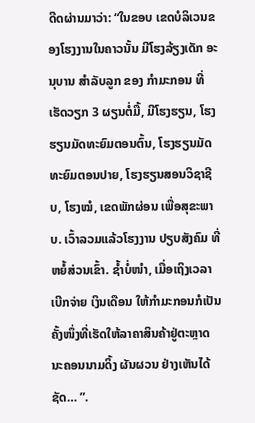ດີດຜ່ານມາວ່າ: “ໃນຂອບ ເຂດບໍລິເວນຂອງໂຮງງານໃນຄາວນັ້ນ ມີໂຮງລ້ຽງເດັກ ອະນຸບານ ສຳລັບລູກ ຂອງ ກຳມະກອນ ທີ່ເຮັດວຽກ 3 ຜຽນຕໍ່ມື້, ມີໂຮງຮຽນ, ໂຮງຮຽນມັດທະຍົມຕອນຕົ້ນ, ໂຮງຮຽນມັດທະຍົມຕອນປາຍ, ໂຮງຮຽນສອນວິຊາຊີບ, ໂຮງໝໍ, ເຂດພັກຜ່ອນ ເພື່ອສຸຂະພາບ. ເວົ້າລວມແລ້ວໂຮງງານ ປຽບສັງຄົມ ທີ່ຫຍໍ້ສ່ວນເຂົ້າ. ຊ້ຳບໍ່ໜຳ, ເມື່ອເຖິງເວລາເບີກຈ່າຍ ເງິນເດືອນ ໃຫ້ກຳມະກອນກໍເປັນຄັ້ງໜຶ່ງທີ່ເຮັດໃຫ້ລາຄາສິນຄ້າຢູ່ຕະຫຼາດ ນະຄອນນາມດິ້ງ ຜັນຜວນ ຢ່າງເຫັນໄດ້ຊັດ… ”.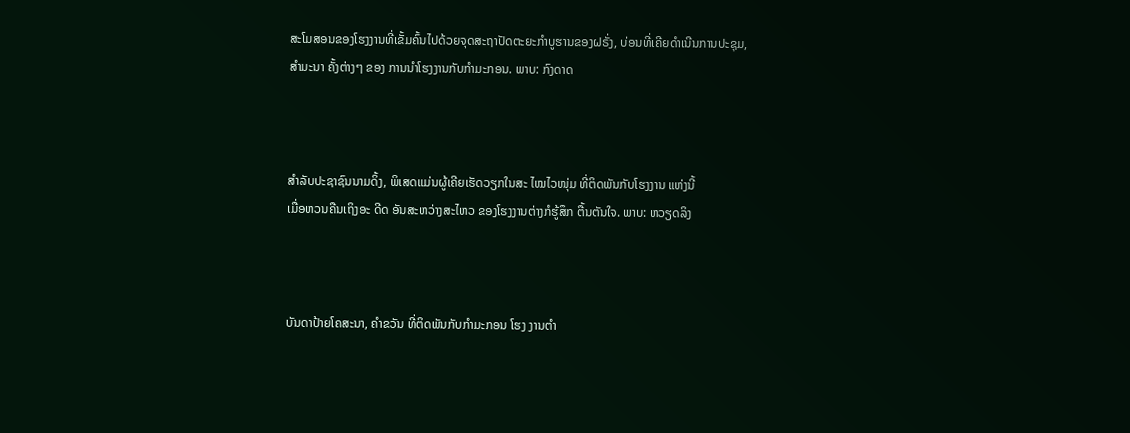ສະໂມສອນຂອງໂຮງງານທີ່ເຂັ້ມຄົ້ນໄປດ້ວຍຈຸດສະຖາປັດຕະຍະກຳບູຮານຂອງຝຣັ່ງ, ບ່ອນທີ່ເຄີຍດຳເນີນການປະຊຸມ,
ສຳມະນາ ຄັ້ງຕ່າງໆ ຂອງ ການນຳໂຮງງານກັບກຳມະກອນ. ພາບ: ກົງດາດ



ສຳລັບປະຊາຊົນນາມດິ້ງ, ພິເສດແມ່ນຜູ້ເຄີຍເຮັດວຽກໃນສະ ໄໝໄວໜຸ່ມ ທີ່ຕິດພັນກັບໂຮງງານ ແຫ່ງນີ້
ເມື່ອຫວນຄືນເຖິງອະ ດີດ ອັນສະຫວ່າງສະໄຫວ ຂອງໂຮງງານຕ່າງກໍຮູ້ສຶກ ຕື້ນຕັນໃຈ. ພາບ: ຫວຽດລິງ



ບັນດາປ້າຍໂຄສະນາ, ຄຳຂວັນ ທີ່ຕິດພັນກັບກຳມະກອນ ໂຮງ ງານຕຳ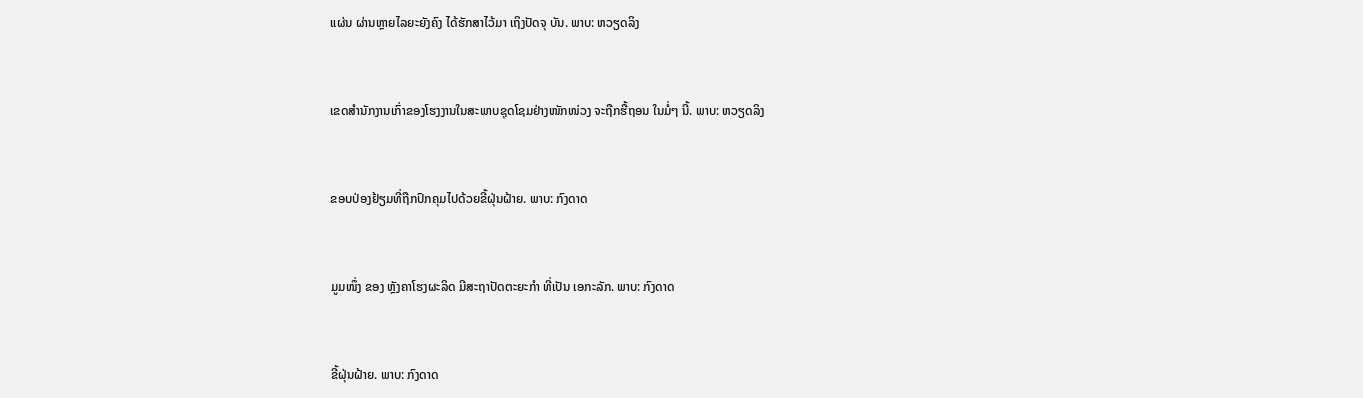ແຜ່ນ ຜ່ານຫຼາຍໄລຍະຍັງຄົງ ໄດ້ຮັກສາໄວ້ມາ ເຖິງປັດຈຸ ບັນ. ພາບ: ຫວຽດລິງ


ເຂດສຳນັກງານເກົ່າຂອງໂຮງງານໃນສະພາບຊຸດໂຊມຢ່າງໜັກໜ່ວງ ຈະຖືກຮື້ຖອນ ໃນມໍ່ໆ ນີ້. ພາບ: ຫວຽດລິງ


ຂອບປ່ອງຢ້ຽມທີ່ຖືກປົກຄຸມໄປດ້ວຍຂີ້ຝຸ່ນຝ້າຍ. ພາບ: ກົງດາດ


ມູມໜຶ່ງ ຂອງ ຫຼັງຄາໂຮງຜະລິດ ມີສະຖາປັດຕະຍະກຳ ທີ່ເປັນ ເອກະລັກ. ພາບ: ກົງດາດ


ຂີ້ຝຸ່ນຝ້າຍ. ພາບ: ກົງດາດ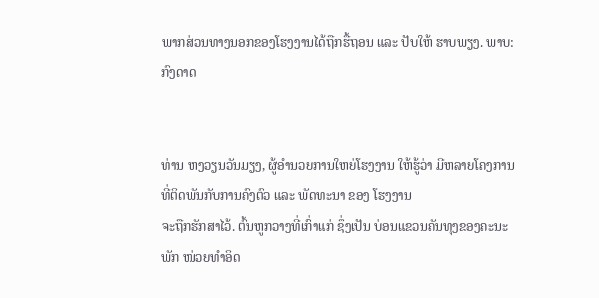ພາກສ່ວນທາງນອກຂອງໂຮງງານໄດ້ຖືກຮື້ຖອນ ແລະ ປັບໃຫ້ ຮາບພຽງ. ພາບ: ກົງດາດ


ທ່ານ ຫງວຽນວັນມຽງ, ຜູ້ອຳນວຍການໃຫຍ່ໂຮງງານ ໃຫ້ຮູ້ວ່າ ມີຫລາຍໂຄງການ ທີ່ຕິດພັນກັບການຄົງຕົວ ແລະ ພັດທະນາ ຂອງ ໂຮງງານ
ຈະຖືກຮັກສາໄວ້. ຕົ້ນຫູກວາງທີ່ເກົ່າແກ່ ຊຶ່ງເປັນ ບ່ອນແຂວນຄັນທຸງຂອງຄະນະພັກ ໜ່ວຍທຳອິດ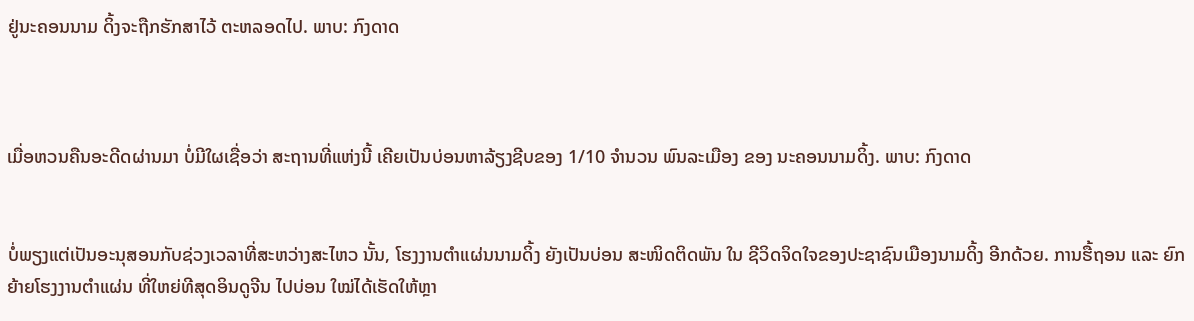ຢູ່ນະຄອນນາມ ດິ້ງຈະຖືກຮັກສາໄວ້ ຕະຫລອດໄປ. ພາບ: ກົງດາດ



ເມື່ອຫວນຄືນອະດີດຜ່ານມາ ບໍ່ມີໃຜເຊື່ອວ່າ ສະຖານທີ່ແຫ່ງນີ້ ເຄີຍເປັນບ່ອນຫາລ້ຽງຊີບຂອງ 1/10 ຈຳນວນ ພົນລະເມືອງ ຂອງ ນະຄອນນາມດິ້ງ. ພາບ: ກົງດາດ


ບໍ່ພຽງແຕ່ເປັນອະນຸສອນກັບຊ່ວງເວລາທີ່ສະຫວ່າງສະໄຫວ ນັ້ນ, ໂຮງງານຕຳແຜ່ນນາມດິ້ງ ຍັງເປັນບ່ອນ ສະໜິດຕິດພັນ ໃນ ຊີວິດຈິດໃຈຂອງປະຊາຊົນເມືອງນາມດິ້ງ ອີກດ້ວຍ. ການຮື້ຖອນ ແລະ ຍົກຍ້າຍໂຮງງານຕຳແຜ່ນ ທີ່ໃຫຍ່ທີສຸດອິນດູຈີນ ໄປບ່ອນ ໃໝ່ໄດ້ເຮັດໃຫ້ຫຼາ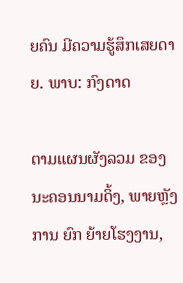ຍຄົນ ມີຄວາມຮູ້ສຶກເສຍດາຍ. ພາບ: ກົງດາດ

ຕາມແຜນຜັງລວມ ຂອງ ນະຄອນນາມດິ້ງ, ພາຍຫຼັງການ ຍົກ ຍ້າຍໂຮງງານ,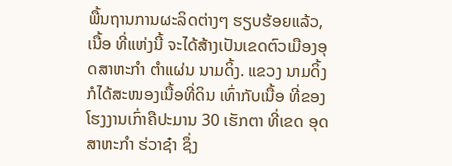ພື້ນຖານການຜະລິດຕ່າງໆ ຮຽບຮ້ອຍແລ້ວ, ເນື້ອ ທີ່ແຫ່ງນີ້ ຈະໄດ້ສ້າງເປັນເຂດຕົວເມືອງອຸດສາຫະກຳ ຕຳແຜ່ນ ນາມດິ້ງ. ແຂວງ ນາມດິ້ງ ກໍໄດ້ສະໜອງເນື້ອທີ່ດິນ ເທົ່າກັບເນື້ອ ທີ່ຂອງໂຮງງານເກົ່າຄືປະມານ 30 ເຮັກຕາ ທີ່ເຂດ ອຸດສາຫະກຳ ຮ່ວາຊ໋າ ຊຶ່ງ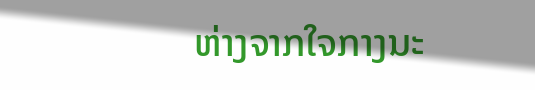ຫ່າງຈາກໃຈກາງນະ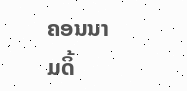ຄອນນາມດິ້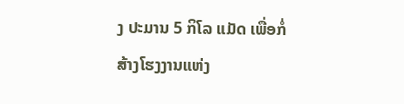ງ ປະມານ 5 ກິໂລ ແມັດ ເພື່ອກໍ່ສ້າງໂຮງງານແຫ່ງ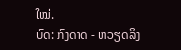ໃໝ່.
ບົດ: ກົງດາດ - ຫວຽດລິງ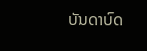ບັນດາບົດ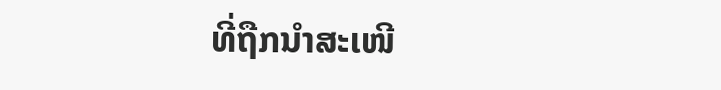ທີ່ຖືກນຳສະເໜີ